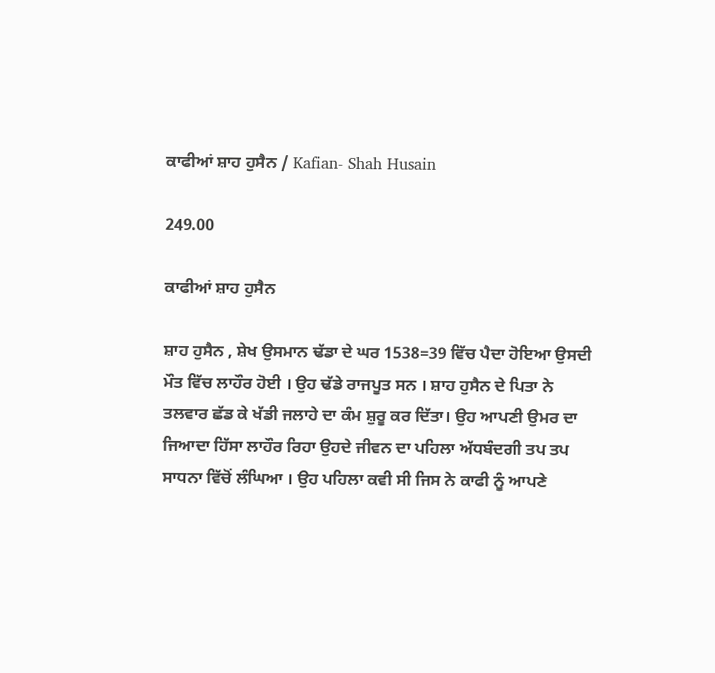ਕਾਫੀਆਂ ਸ਼ਾਹ ਹੁਸੈਨ / Kafian- Shah Husain

249.00

ਕਾਫੀਆਂ ਸ਼ਾਹ ਹੁਸੈਨ

ਸ਼ਾਹ ਹੁਸੈਨ , ਸ਼ੇਖ ਉਸਮਾਨ ਢੱਡਾ ਦੇ ਘਰ 1538=39 ਵਿੱਚ ਪੈਦਾ ਹੋਇਆ ਉਸਦੀ ਮੌਤ ਵਿੱਚ ਲਾਹੌਰ ਹੋਈ । ਉਹ ਢੱਡੇ ਰਾਜਪੂਤ ਸਨ । ਸ਼ਾਹ ਹੁਸੈਨ ਦੇ ਪਿਤਾ ਨੇ ਤਲਵਾਰ ਛੱਡ ਕੇ ਖੱਡੀ ਜਲਾਹੇ ਦਾ ਕੰਮ ਸ਼ੁਰੂ ਕਰ ਦਿੱਤਾ। ਉਹ ਆਪਣੀ ਉਮਰ ਦਾ ਜਿਆਦਾ ਹਿੱਸਾ ਲਾਹੌਰ ਰਿਹਾ ਉਹਦੇ ਜੀਵਨ ਦਾ ਪਹਿਲਾ ਅੱਧਬੰਦਗੀ ਤਪ ਤਪ ਸਾਧਨਾ ਵਿੱਚੋਂ ਲੰਘਿਆ । ਉਹ ਪਹਿਲਾ ਕਵੀ ਸੀ ਜਿਸ ਨੇ ਕਾਫੀ ਨੂੰ ਆਪਣੇ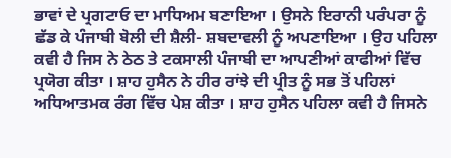ਭਾਵਾਂ ਦੇ ਪ੍ਰਗਟਾਓ ਦਾ ਮਾਧਿਅਮ ਬਣਾਇਆ । ਉਸਨੇ ਇਰਾਨੀ ਪਰੰਪਰਾ ਨੂੰ ਛੱਡ ਕੇ ਪੰਜਾਬੀ ਬੋਲੀ ਦੀ ਸ਼ੈਲੀ- ਸ਼ਬਦਾਵਲੀ ਨੂੰ ਅਪਣਾਇਆ । ਉਹ ਪਹਿਲਾ ਕਵੀ ਹੈ ਜਿਸ ਨੇ ਠੇਠ ਤੇ ਟਕਸਾਲੀ ਪੰਜਾਬੀ ਦਾ ਆਪਣੀਆਂ ਕਾਫੀਆਂ ਵਿੱਚ ਪ੍ਰਯੋਗ ਕੀਤਾ । ਸ਼ਾਹ ਹੁਸੈਨ ਨੇ ਹੀਰ ਰਾਂਝੇ ਦੀ ਪ੍ਰੀਤ ਨੂੰ ਸਭ ਤੋਂ ਪਹਿਲਾਂ ਅਧਿਆਤਮਕ ਰੰਗ ਵਿੱਚ ਪੇਸ਼ ਕੀਤਾ । ਸ਼ਾਹ ਹੁਸੈਨ ਪਹਿਲਾ ਕਵੀ ਹੈ ਜਿਸਨੇ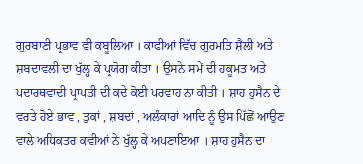ਗੁਰਬਾਣੀ ਪ੍ਰਭਾਵ ਵੀ ਕਬੂਲਿਆ । ਕਾਫੀਆਂ ਵਿੱਚ ਗੁਰਮਤਿ ਸ਼ੈਲੀ ਅਤੇ ਸ਼ਬਦਾਵਲੀ ਦਾ ਖੁੱਲ੍ਹ ਕੇ ਪ੍ਰਯੋਗ ਕੀਤਾ । ਉਸਨੇ ਸਮੇਂ ਦੀ ਹਕੂਮਤ ਅਤੇ ਪਦਾਰਥਵਾਦੀ ਪ੍ਰਾਪਤੀ ਦੀ ਕਦੇ ਕੋਈ ਪਰਵਾਹ ਨਾ ਕੀਤੀ । ਸ਼ਾਹ ਹੁਸੈਨ ਦੇ ਵਰਤੇ ਹੋਏ ਭਾਵ , ਤੁਕਾਂ , ਸ਼ਬਦਾਂ , ਅਲੰਕਾਰਾਂ ਆਦਿ ਨੂੰ ਉਸ ਪਿੱਛੋਂ ਆਉਣ ਵਾਲੇ ਅਧਿਕਤਰ ਕਵੀਆਂ ਨੇ ਖੁੱਲ੍ਹ ਕੇ ਅਪਣਾਇਆ । ਸ਼ਾਹ ਹੁਸੈਨ ਦਾ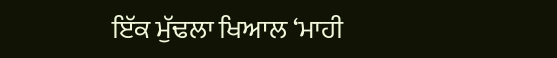ਇੱਕ ਮੁੱਢਲਾ ਖਿਆਲ ‘ਮਾਹੀ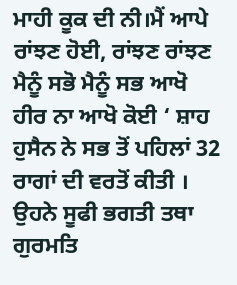ਮਾਹੀ ਕੂਕ ਦੀ ਨੀ।ਮੈਂ ਆਪੇ ਰਾਂਝਣ ਹੋਈ, ਰਾਂਝਣ ਰਾਂਝਣ ਮੈਨੂੰ ਸਭੋ ਮੈਨੂੰ ਸਭ ਆਖੋ ਹੀਰ ਨਾ ਆਖੋ ਕੋਈ ‘ ਸ਼ਾਹ ਹੁਸੈਨ ਨੇ ਸਭ ਤੋਂ ਪਹਿਲਾਂ 32 ਰਾਗਾਂ ਦੀ ਵਰਤੋਂ ਕੀਤੀ । ਉਹਨੇ ਸੂਫੀ ਭਗਤੀ ਤਥਾ ਗੁਰਮਤਿ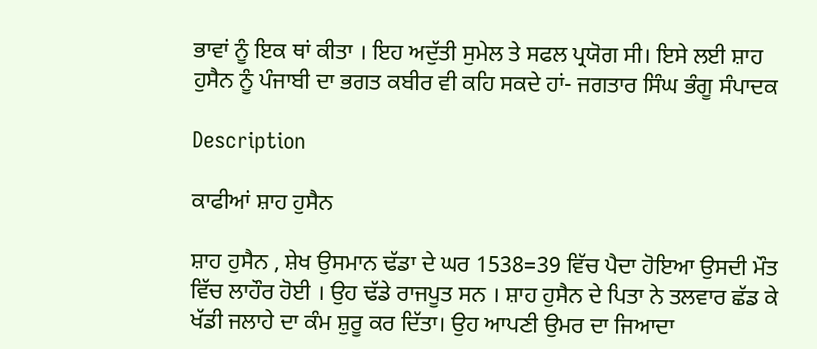ਭਾਵਾਂ ਨੂੰ ਇਕ ਥਾਂ ਕੀਤਾ । ਇਹ ਅਦੁੱਤੀ ਸੁਮੇਲ ਤੇ ਸਫਲ ਪ੍ਰਯੋਗ ਸੀ। ਇਸੇ ਲਈ ਸ਼ਾਹ ਹੁਸੈਨ ਨੂੰ ਪੰਜਾਬੀ ਦਾ ਭਗਤ ਕਬੀਰ ਵੀ ਕਹਿ ਸਕਦੇ ਹਾਂ- ਜਗਤਾਰ ਸਿੰਘ ਭੰਗੂ ਸੰਪਾਦਕ

Description

ਕਾਫੀਆਂ ਸ਼ਾਹ ਹੁਸੈਨ

ਸ਼ਾਹ ਹੁਸੈਨ , ਸ਼ੇਖ ਉਸਮਾਨ ਢੱਡਾ ਦੇ ਘਰ 1538=39 ਵਿੱਚ ਪੈਦਾ ਹੋਇਆ ਉਸਦੀ ਮੌਤ ਵਿੱਚ ਲਾਹੌਰ ਹੋਈ । ਉਹ ਢੱਡੇ ਰਾਜਪੂਤ ਸਨ । ਸ਼ਾਹ ਹੁਸੈਨ ਦੇ ਪਿਤਾ ਨੇ ਤਲਵਾਰ ਛੱਡ ਕੇ ਖੱਡੀ ਜਲਾਹੇ ਦਾ ਕੰਮ ਸ਼ੁਰੂ ਕਰ ਦਿੱਤਾ। ਉਹ ਆਪਣੀ ਉਮਰ ਦਾ ਜਿਆਦਾ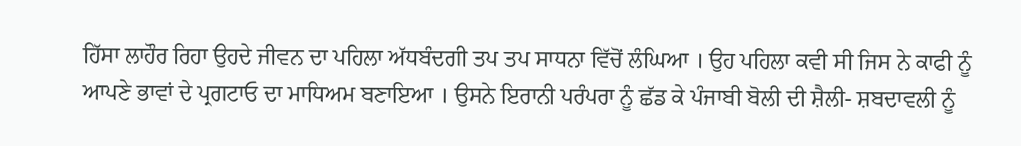ਹਿੱਸਾ ਲਾਹੌਰ ਰਿਹਾ ਉਹਦੇ ਜੀਵਨ ਦਾ ਪਹਿਲਾ ਅੱਧਬੰਦਗੀ ਤਪ ਤਪ ਸਾਧਨਾ ਵਿੱਚੋਂ ਲੰਘਿਆ । ਉਹ ਪਹਿਲਾ ਕਵੀ ਸੀ ਜਿਸ ਨੇ ਕਾਫੀ ਨੂੰ ਆਪਣੇ ਭਾਵਾਂ ਦੇ ਪ੍ਰਗਟਾਓ ਦਾ ਮਾਧਿਅਮ ਬਣਾਇਆ । ਉਸਨੇ ਇਰਾਨੀ ਪਰੰਪਰਾ ਨੂੰ ਛੱਡ ਕੇ ਪੰਜਾਬੀ ਬੋਲੀ ਦੀ ਸ਼ੈਲੀ- ਸ਼ਬਦਾਵਲੀ ਨੂੰ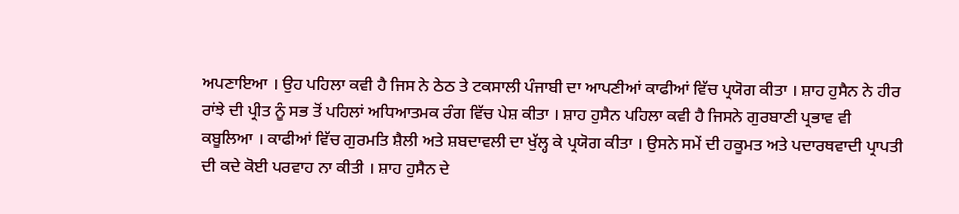ਅਪਣਾਇਆ । ਉਹ ਪਹਿਲਾ ਕਵੀ ਹੈ ਜਿਸ ਨੇ ਠੇਠ ਤੇ ਟਕਸਾਲੀ ਪੰਜਾਬੀ ਦਾ ਆਪਣੀਆਂ ਕਾਫੀਆਂ ਵਿੱਚ ਪ੍ਰਯੋਗ ਕੀਤਾ । ਸ਼ਾਹ ਹੁਸੈਨ ਨੇ ਹੀਰ ਰਾਂਝੇ ਦੀ ਪ੍ਰੀਤ ਨੂੰ ਸਭ ਤੋਂ ਪਹਿਲਾਂ ਅਧਿਆਤਮਕ ਰੰਗ ਵਿੱਚ ਪੇਸ਼ ਕੀਤਾ । ਸ਼ਾਹ ਹੁਸੈਨ ਪਹਿਲਾ ਕਵੀ ਹੈ ਜਿਸਨੇ ਗੁਰਬਾਣੀ ਪ੍ਰਭਾਵ ਵੀ ਕਬੂਲਿਆ । ਕਾਫੀਆਂ ਵਿੱਚ ਗੁਰਮਤਿ ਸ਼ੈਲੀ ਅਤੇ ਸ਼ਬਦਾਵਲੀ ਦਾ ਖੁੱਲ੍ਹ ਕੇ ਪ੍ਰਯੋਗ ਕੀਤਾ । ਉਸਨੇ ਸਮੇਂ ਦੀ ਹਕੂਮਤ ਅਤੇ ਪਦਾਰਥਵਾਦੀ ਪ੍ਰਾਪਤੀ ਦੀ ਕਦੇ ਕੋਈ ਪਰਵਾਹ ਨਾ ਕੀਤੀ । ਸ਼ਾਹ ਹੁਸੈਨ ਦੇ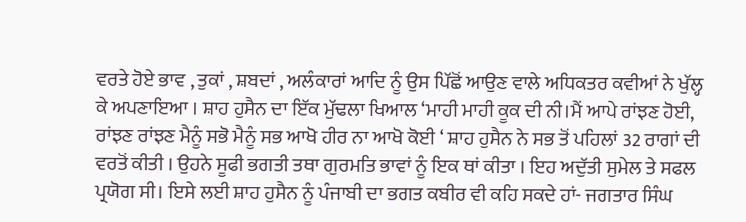ਵਰਤੇ ਹੋਏ ਭਾਵ , ਤੁਕਾਂ , ਸ਼ਬਦਾਂ , ਅਲੰਕਾਰਾਂ ਆਦਿ ਨੂੰ ਉਸ ਪਿੱਛੋਂ ਆਉਣ ਵਾਲੇ ਅਧਿਕਤਰ ਕਵੀਆਂ ਨੇ ਖੁੱਲ੍ਹ ਕੇ ਅਪਣਾਇਆ । ਸ਼ਾਹ ਹੁਸੈਨ ਦਾ ਇੱਕ ਮੁੱਢਲਾ ਖਿਆਲ ‘ਮਾਹੀ ਮਾਹੀ ਕੂਕ ਦੀ ਨੀ।ਮੈਂ ਆਪੇ ਰਾਂਝਣ ਹੋਈ, ਰਾਂਝਣ ਰਾਂਝਣ ਮੈਨੂੰ ਸਭੋ ਮੈਨੂੰ ਸਭ ਆਖੋ ਹੀਰ ਨਾ ਆਖੋ ਕੋਈ ‘ ਸ਼ਾਹ ਹੁਸੈਨ ਨੇ ਸਭ ਤੋਂ ਪਹਿਲਾਂ 32 ਰਾਗਾਂ ਦੀ ਵਰਤੋਂ ਕੀਤੀ । ਉਹਨੇ ਸੂਫੀ ਭਗਤੀ ਤਥਾ ਗੁਰਮਤਿ ਭਾਵਾਂ ਨੂੰ ਇਕ ਥਾਂ ਕੀਤਾ । ਇਹ ਅਦੁੱਤੀ ਸੁਮੇਲ ਤੇ ਸਫਲ ਪ੍ਰਯੋਗ ਸੀ। ਇਸੇ ਲਈ ਸ਼ਾਹ ਹੁਸੈਨ ਨੂੰ ਪੰਜਾਬੀ ਦਾ ਭਗਤ ਕਬੀਰ ਵੀ ਕਹਿ ਸਕਦੇ ਹਾਂ- ਜਗਤਾਰ ਸਿੰਘ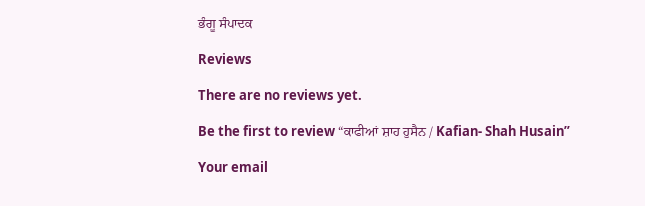ਭੰਗੂ ਸੰਪਾਦਕ

Reviews

There are no reviews yet.

Be the first to review “ਕਾਫੀਆਂ ਸ਼ਾਹ ਹੁਸੈਨ / Kafian- Shah Husain”

Your email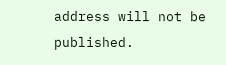address will not be published.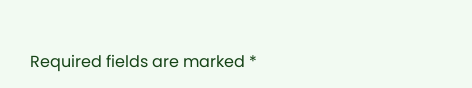Required fields are marked *